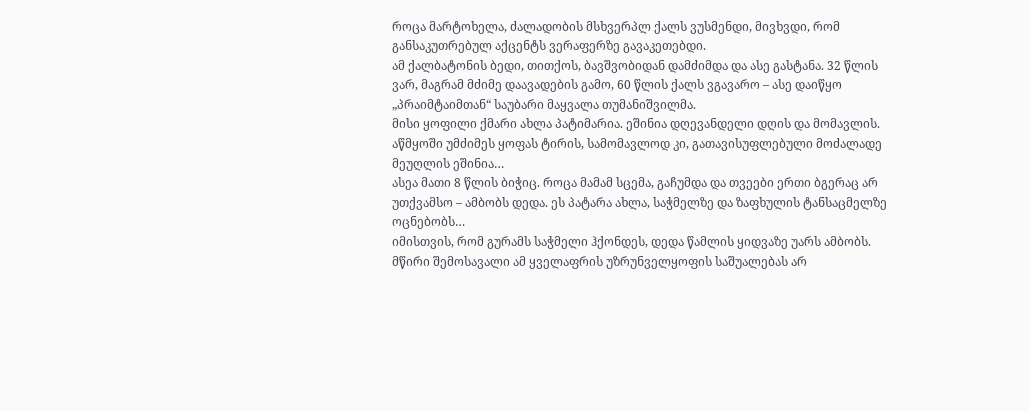როცა მარტოხელა, ძალადობის მსხვერპლ ქალს ვუსმენდი, მივხვდი, რომ განსაკუთრებულ აქცენტს ვერაფერზე გავაკეთებდი.
ამ ქალბატონის ბედი, თითქოს, ბავშვობიდან დამძიმდა და ასე გასტანა. 32 წლის ვარ, მაგრამ მძიმე დაავადების გამო, 60 წლის ქალს ვგავარო – ასე დაიწყო „პრაიმტაიმთან“ საუბარი მაყვალა თუმანიშვილმა.
მისი ყოფილი ქმარი ახლა პატიმარია. ეშინია დღევანდელი დღის და მომავლის. აწმყოში უმძიმეს ყოფას ტირის, სამომავლოდ კი, გათავისუფლებული მოძალადე მეუღლის ეშინია…
ასეა მათი 8 წლის ბიჭიც. როცა მამამ სცემა, გაჩუმდა და თვეები ერთი ბგერაც არ უთქვამსო – ამბობს დედა. ეს პატარა ახლა, საჭმელზე და ზაფხულის ტანსაცმელზე ოცნებობს…
იმისთვის, რომ გურამს საჭმელი ჰქონდეს, დედა წამლის ყიდვაზე უარს ამბობს. მწირი შემოსავალი ამ ყველაფრის უზრუნველყოფის საშუალებას არ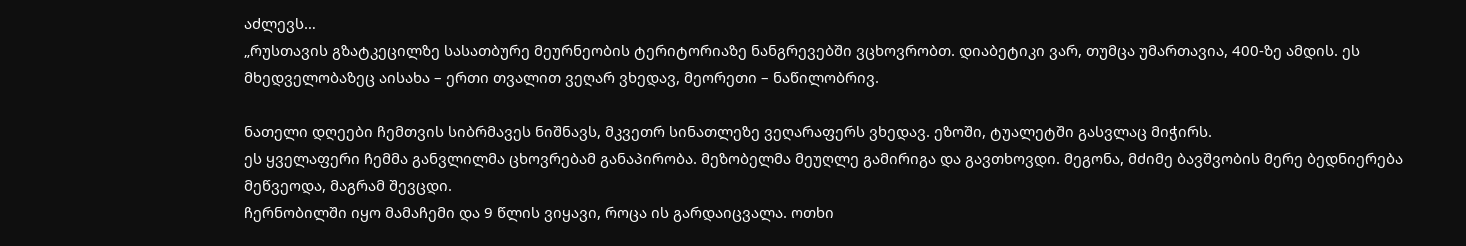აძლევს…
„რუსთავის გზატკეცილზე სასათბურე მეურნეობის ტერიტორიაზე ნანგრევებში ვცხოვრობთ. დიაბეტიკი ვარ, თუმცა უმართავია, 400-ზე ამდის. ეს მხედველობაზეც აისახა – ერთი თვალით ვეღარ ვხედავ, მეორეთი – ნაწილობრივ.

ნათელი დღეები ჩემთვის სიბრმავეს ნიშნავს, მკვეთრ სინათლეზე ვეღარაფერს ვხედავ. ეზოში, ტუალეტში გასვლაც მიჭირს.
ეს ყველაფერი ჩემმა განვლილმა ცხოვრებამ განაპირობა. მეზობელმა მეუღლე გამირიგა და გავთხოვდი. მეგონა, მძიმე ბავშვობის მერე ბედნიერება მეწვეოდა, მაგრამ შევცდი.
ჩერნობილში იყო მამაჩემი და 9 წლის ვიყავი, როცა ის გარდაიცვალა. ოთხი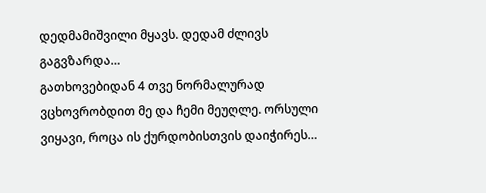დედმამიშვილი მყავს. დედამ ძლივს გაგვზარდა…
გათხოვებიდან 4 თვე ნორმალურად ვცხოვრობდით მე და ჩემი მეუღლე. ორსული ვიყავი, როცა ის ქურდობისთვის დაიჭირეს…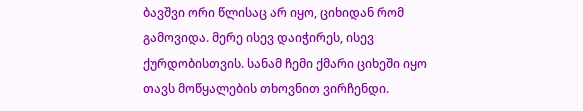ბავშვი ორი წლისაც არ იყო, ციხიდან რომ გამოვიდა. მერე ისევ დაიჭირეს, ისევ ქურდობისთვის. სანამ ჩემი ქმარი ციხეში იყო თავს მოწყალების თხოვნით ვირჩენდი.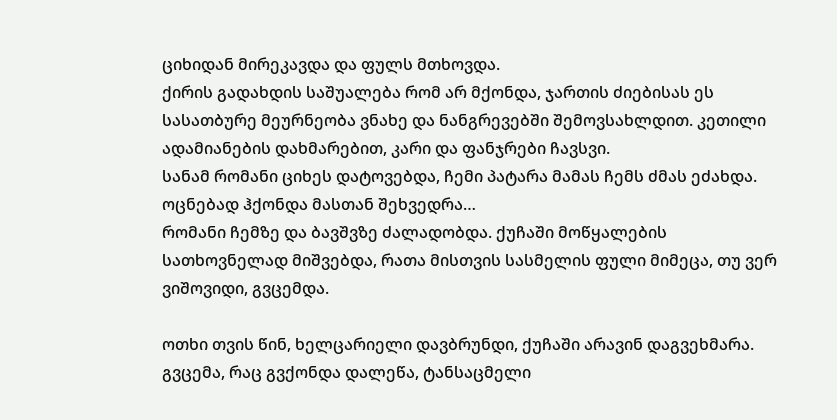ციხიდან მირეკავდა და ფულს მთხოვდა.
ქირის გადახდის საშუალება რომ არ მქონდა, ჯართის ძიებისას ეს სასათბურე მეურნეობა ვნახე და ნანგრევებში შემოვსახლდით. კეთილი ადამიანების დახმარებით, კარი და ფანჯრები ჩავსვი.
სანამ რომანი ციხეს დატოვებდა, ჩემი პატარა მამას ჩემს ძმას ეძახდა. ოცნებად ჰქონდა მასთან შეხვედრა…
რომანი ჩემზე და ბავშვზე ძალადობდა. ქუჩაში მოწყალების სათხოვნელად მიშვებდა, რათა მისთვის სასმელის ფული მიმეცა, თუ ვერ ვიშოვიდი, გვცემდა.

ოთხი თვის წინ, ხელცარიელი დავბრუნდი, ქუჩაში არავინ დაგვეხმარა. გვცემა, რაც გვქონდა დალეწა, ტანსაცმელი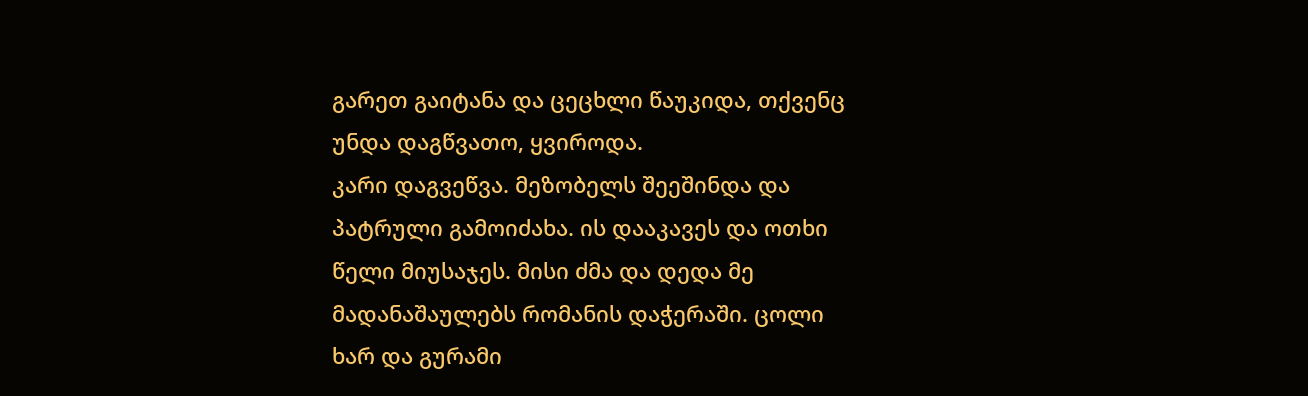გარეთ გაიტანა და ცეცხლი წაუკიდა, თქვენც უნდა დაგწვათო, ყვიროდა.
კარი დაგვეწვა. მეზობელს შეეშინდა და პატრული გამოიძახა. ის დააკავეს და ოთხი წელი მიუსაჯეს. მისი ძმა და დედა მე მადანაშაულებს რომანის დაჭერაში. ცოლი ხარ და გურამი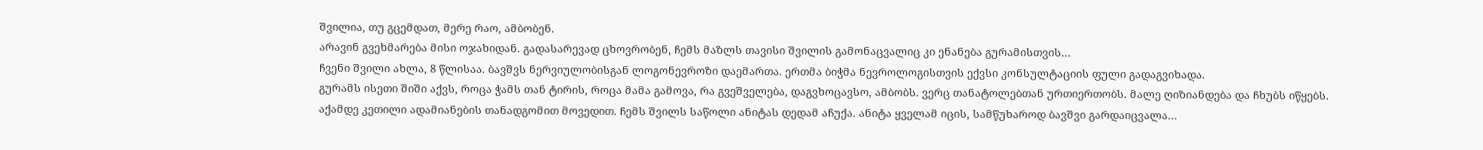შვილია, თუ გცემდათ, მერე რაო, ამბობენ.
არავინ გვეხმარება მისი ოჯახიდან. გადასარევად ცხოვრობენ, ჩემს მაზლს თავისი შვილის გამონაცვალიც კი ენანება გურამისთვის…
ჩვენი შვილი ახლა, 8 წლისაა. ბავშვს ნერვიულობისგან ლოგონევროზი დაემართა. ერთმა ბიჭმა ნევროლოგისთვის ექვსი კონსულტაციის ფული გადაგვიხადა.
გურამს ისეთი შიში აქვს, როცა ჭამს თან ტირის, როცა მამა გამოვა, რა გვეშველება, დაგვხოცავსო, ამბობს. ვერც თანატოლებთან ურთიერთობს. მალე ღიზიანდება და ჩხუბს იწყებს.
აქამდე კეთილი ადამიანების თანადგომით მოვედით. ჩემს შვილს საწოლი ანიტას დედამ აჩუქა. ანიტა ყველამ იცის, სამწუხაროდ ბავშვი გარდაიცვალა…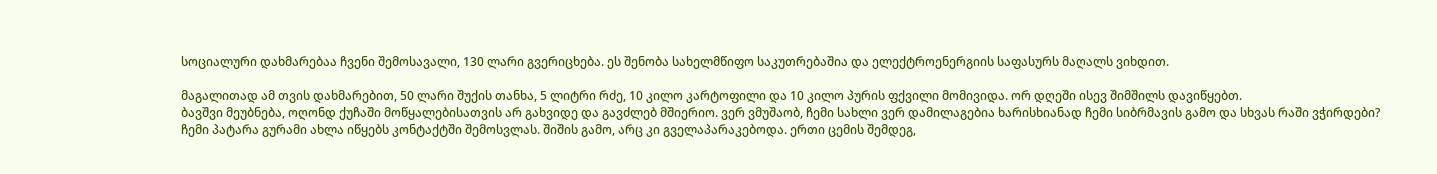სოციალური დახმარებაა ჩვენი შემოსავალი, 130 ლარი გვერიცხება. ეს შენობა სახელმწიფო საკუთრებაშია და ელექტროენერგიის საფასურს მაღალს ვიხდით.

მაგალითად ამ თვის დახმარებით, 50 ლარი შუქის თანხა, 5 ლიტრი რძე, 10 კილო კარტოფილი და 10 კილო პურის ფქვილი მომივიდა. ორ დღეში ისევ შიმშილს დავიწყებთ.
ბავშვი მეუბნება, ოღონდ ქუჩაში მოწყალებისათვის არ გახვიდე და გავძლებ მშიერიო. ვერ ვმუშაობ, ჩემი სახლი ვერ დამილაგებია ხარისხიანად ჩემი სიბრმავის გამო და სხვას რაში ვჭირდები?
ჩემი პატარა გურამი ახლა იწყებს კონტაქტში შემოსვლას. შიშის გამო, არც კი გველაპარაკებოდა. ერთი ცემის შემდეგ,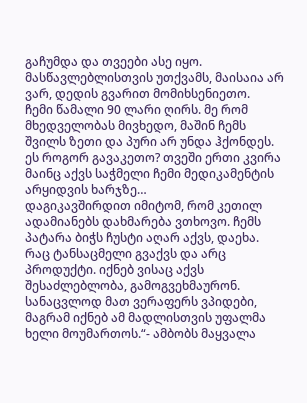გაჩუმდა და თვეები ასე იყო. მასწავლებლისთვის უთქვამს, მაისაია არ ვარ, დედის გვარით მომიხსენიეთო.
ჩემი წამალი 90 ლარი ღირს. მე რომ მხედველობას მივხედო, მაშინ ჩემს შვილს ზეთი და პური არ უნდა ჰქონდეს. ეს როგორ გავაკეთო? თვეში ერთი კვირა მაინც აქვს საჭმელი ჩემი მედიკამენტის არყიდვის ხარჯზე…
დაგიკავშირდით იმიტომ, რომ კეთილ ადამიანებს დახმარება ვთხოვო. ჩემს პატარა ბიჭს ჩუსტი აღარ აქვს, დაეხა. რაც ტანსაცმელი გვაქვს და არც პროდუქტი. იქნებ ვისაც აქვს შესაძლებლობა, გამოგვეხმაურონ.
სანაცვლოდ მათ ვერაფერს ვპიდები, მაგრამ იქნებ ამ მადლისთვის უფალმა ხელი მოუმართოს.“- ამბობს მაყვალა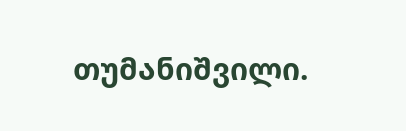თუმანიშვილი.